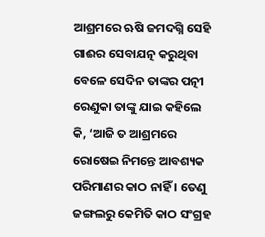ଆଶ୍ରମରେ ଋଷି ଜମଦଗ୍ନି ସେହି ଗାଈର ସେବାଯତ୍ନ କରୁଥିବା ବେଳେ ସେଦିନ ତାଙ୍କର ପତ୍ନୀ ରେଣୁକା ତାଙ୍କୁ ଯାଇ କହିଲେ କି, ‘ଆଜି ତ ଆଶ୍ରମରେ ରୋଷେଇ ନିମନ୍ତେ ଆବଶ୍ୟକ ପରିମାଣର କାଠ ନାହିଁ । ତେଣୁ ଜଙ୍ଗଲରୁ କେମିତି କାଠ ସଂଗ୍ରହ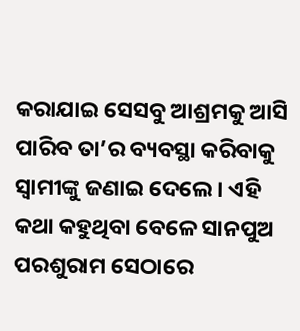କରାଯାଇ ସେସବୁ ଆଶ୍ରମକୁ ଆସି ପାରିବ ତା’ର ବ୍ୟବସ୍ଥା କରିବାକୁ ସ୍ୱାମୀଙ୍କୁ ଜଣାଇ ଦେଲେ । ଏହି କଥା କହୁଥିବା ବେଳେ ସାନପୁଅ ପରଶୁରାମ ସେଠାରେ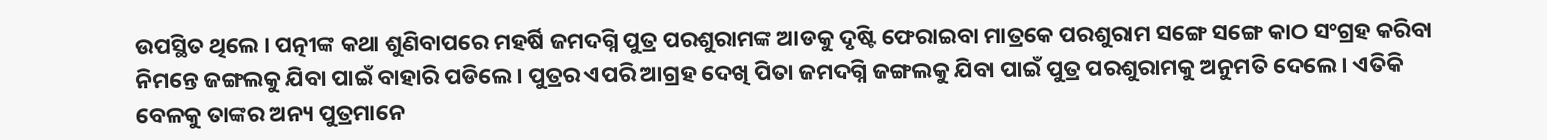ଉପସ୍ଥିତ ଥିଲେ । ପତ୍ନୀଙ୍କ କଥା ଶୁଣିବାପରେ ମହର୍ଷି ଜମଦଗ୍ନି ପୁତ୍ର ପରଶୁରାମଙ୍କ ଆଡକୁ ଦୃଷ୍ଟି ଫେରାଇବା ମାତ୍ରକେ ପରଶୁରାମ ସଙ୍ଗେ ସଙ୍ଗେ କାଠ ସଂଗ୍ରହ କରିବା ନିମନ୍ତେ ଜଙ୍ଗଲକୁ ଯିବା ପାଇଁ ବାହାରି ପଡିଲେ । ପୁତ୍ରର ଏପରି ଆଗ୍ରହ ଦେଖି ପିତା ଜମଦଗ୍ନି ଜଙ୍ଗଲକୁ ଯିବା ପାଇଁ ପୁତ୍ର ପରଶୁରାମକୁ ଅନୁମତି ଦେଲେ । ଏତିକି ବେଳକୁ ତାଙ୍କର ଅନ୍ୟ ପୁତ୍ରମାନେ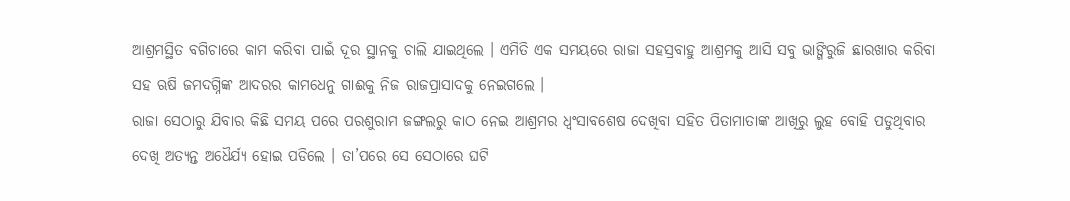ଆଶ୍ରମସ୍ଥିତ ବଗିଚାରେ କାମ କରିବା ପାଇଁ ଦୂର ସ୍ଥାନକୁ ଚାଲି ଯାଇଥିଲେ । ଏମିତି ଏକ ସମୟରେ ରାଜା ସହସ୍ରବାହୁ ଆଶ୍ରମକୁ ଆସି ସବୁ ଭାଙ୍ଗିରୁଜି ଛାରଖାର କରିବା ସହ ଋଷି ଜମଦଗ୍ନିଙ୍କ ଆଦରର କାମଧେନୁ ଗାଈକୁ ନିଜ ରାଜପ୍ରାସାଦକୁ ନେଇଗଲେ ।
ରାଜା ସେଠାରୁ ଯିବାର କିଛି ସମୟ ପରେ ପରଶୁରାମ ଜଙ୍ଗଲରୁ କାଠ ନେଇ ଆଶ୍ରମର ଧ୍ୱଂସାବଶେଷ ଦେଖିବା ସହିତ ପିତାମାତାଙ୍କ ଆଖିରୁ ଲୁହ ବୋହି ପଡୁଥିବାର ଦେଖି ଅତ୍ୟନ୍ତ ଅଧୈର୍ଯ୍ୟ ହୋଇ ପଡିଲେ । ତା’ପରେ ସେ ସେଠାରେ ଘଟି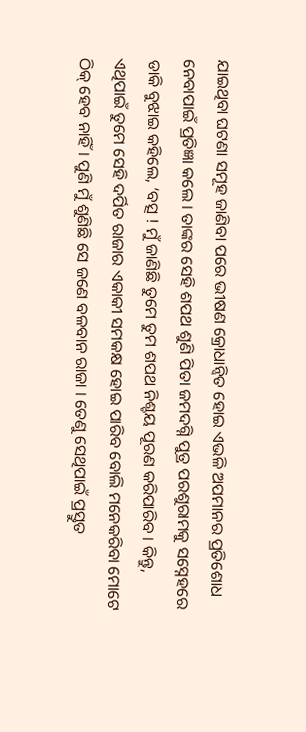ଯାଇଥିବା ଘଟଣା ସମୂହ ଜାଣିବା ପରେ ଭୀଷଣ କ୍ରୋଧାନ୍ୱିତ ହୋଇ ଏଭଳି ଅପମାନର ପ୍ରତିଶୋଧ ନେବାପାଇଁ ପ୍ରତିଜ୍ଞା କଲେ । ତାଙ୍କର ସେହି ଶପଥ ଶୁଣି ପିତା ଜମଦଗ୍ନି ପୁତ୍ର ପରଶୁରାମକୁ ସସ୍ନେହରେ ଡାକି ବୁଝାଇ କହିଲେ, ‘ବତ୍ସ ! ମୁଁ ଜାଣିଛି ତୁମେ ତୁମ ଶପଥ ନିଶ୍ଚୟ ପୂରଣ କରିପାରିବ । କିନ୍ତୁ, ଏଥିପାଇଁ ତୁମେ ସେହି ଦର୍ପିତ ରାଜାର ଏକାକୀ ସମକକ୍ଷ ହୋଇ ପାରିବ ବୋଲି ମନେକରିବା ମୋଟେ ଠିକ୍ ହେବ ନାହିଁ । ପୁଣି ମୁଁ ଶୁଣିଛି ସେ ଜଣେ ବଳବାନ ରାଜା । ତେଣୁ ସେଥିପାଇଁ ପ୍ରସ୍ତୁତ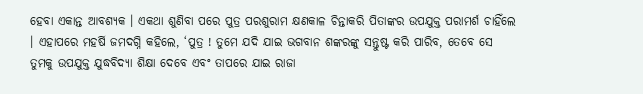ହେବା ଏକାନ୍ତ ଆବଶ୍ୟକ । ଏକଥା ଶୁଣିବା ପରେ ପୁତ୍ର ପରଶୁରାମ କ୍ଷଣକାଳ ଚିନ୍ତାକରି ପିତାଙ୍କର ଉପଯୁକ୍ତ ପରାମର୍ଶ ଚାହିଁଲେ । ଏହାପରେ ମହର୍ଷି ଜମଦଗ୍ନି କହିଲେ, ‘ପୁତ୍ର ! ତୁମେ ଯଦି ଯାଇ ଭଗବାନ ଶଙ୍କରଙ୍କୁ ସନ୍ତୁଷ୍ଟ କରି ପାରିବ, ତେବେ ସେ ତୁମକୁ ଉପଯୁକ୍ତ ଯୁଦ୍ଧବିଦ୍ୟା ଶିକ୍ଷା ଦେବେ ଏବଂ ତାପରେ ଯାଇ ରାଜା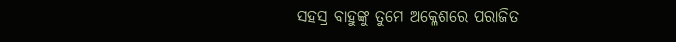ସହସ୍ର ବାହୁଙ୍କୁ ତୁମେ ଅକ୍ଳେଶରେ ପରାଜିତ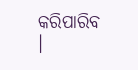କରିପାରିବ ।